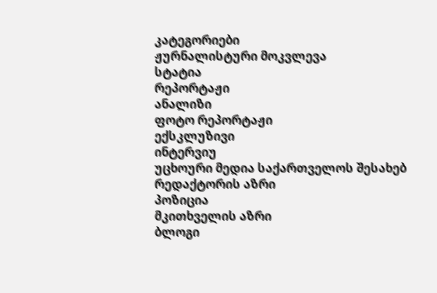კატეგორიები
ჟურნალისტური მოკვლევა
სტატია
რეპორტაჟი
ანალიზი
ფოტო რეპორტაჟი
ექსკლუზივი
ინტერვიუ
უცხოური მედია საქართველოს შესახებ
რედაქტორის აზრი
პოზიცია
მკითხველის აზრი
ბლოგი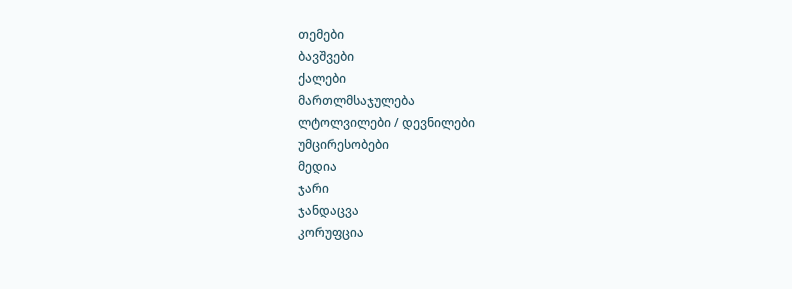თემები
ბავშვები
ქალები
მართლმსაჯულება
ლტოლვილები / დევნილები
უმცირესობები
მედია
ჯარი
ჯანდაცვა
კორუფცია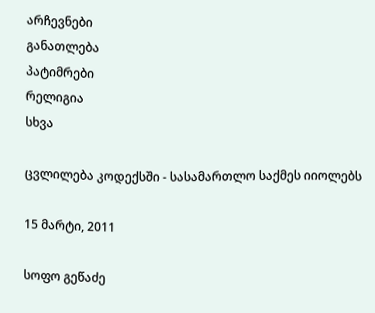არჩევნები
განათლება
პატიმრები
რელიგია
სხვა

ცვლილება კოდექსში - სასამართლო საქმეს იიოლებს

15 მარტი, 2011

სოფო გეწაძე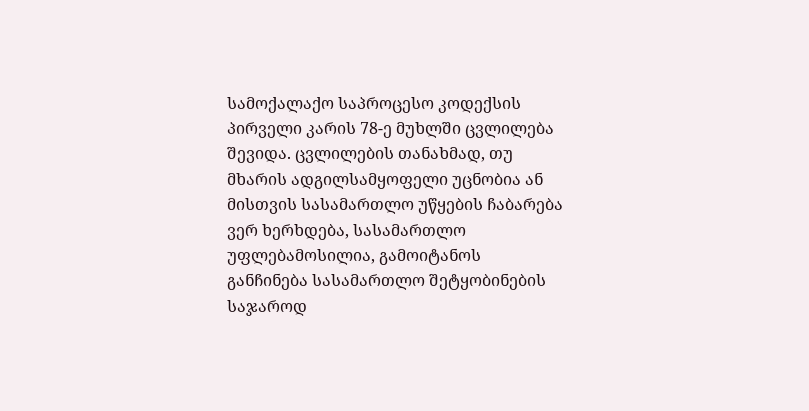სამოქალაქო საპროცესო კოდექსის პირველი კარის 78-ე მუხლში ცვლილება შევიდა. ცვლილების თანახმად, თუ მხარის ადგილსამყოფელი უცნობია ან მისთვის სასამართლო უწყების ჩაბარება ვერ ხერხდება, სასამართლო უფლებამოსილია, გამოიტანოს განჩინება სასამართლო შეტყობინების საჯაროდ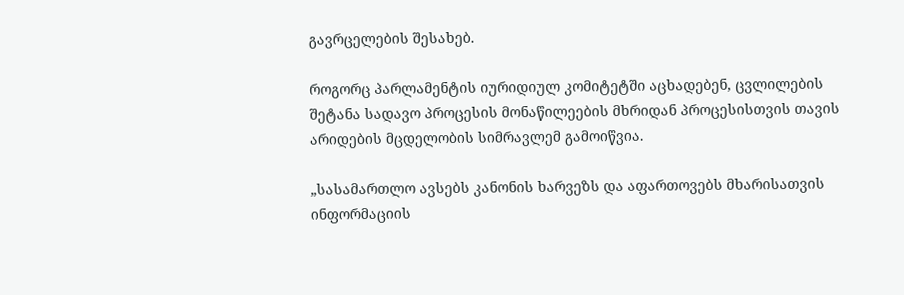გავრცელების შესახებ.

როგორც პარლამენტის იურიდიულ კომიტეტში აცხადებენ, ცვლილების შეტანა სადავო პროცესის მონაწილეების მხრიდან პროცესისთვის თავის არიდების მცდელობის სიმრავლემ გამოიწვია.

„სასამართლო ავსებს კანონის ხარვეზს და აფართოვებს მხარისათვის ინფორმაციის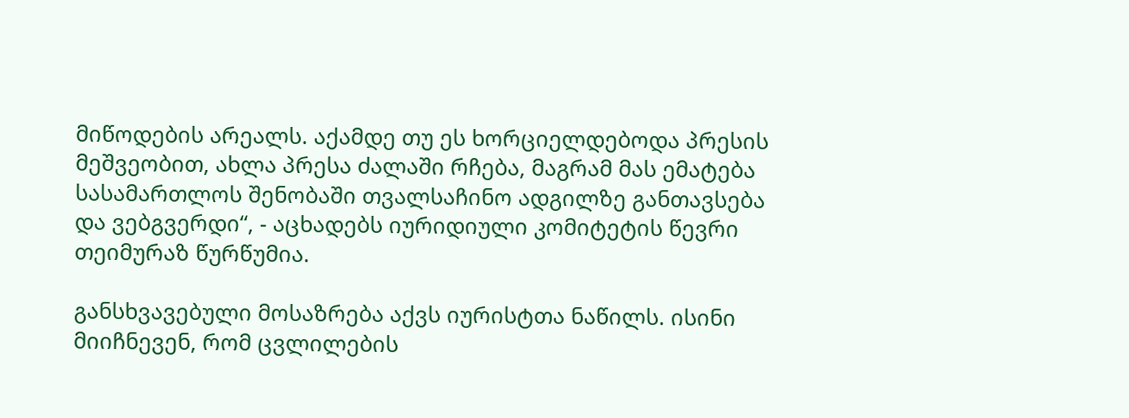მიწოდების არეალს. აქამდე თუ ეს ხორციელდებოდა პრესის მეშვეობით, ახლა პრესა ძალაში რჩება, მაგრამ მას ემატება სასამართლოს შენობაში თვალსაჩინო ადგილზე განთავსება და ვებგვერდი“, - აცხადებს იურიდიული კომიტეტის წევრი თეიმურაზ წურწუმია.

განსხვავებული მოსაზრება აქვს იურისტთა ნაწილს. ისინი მიიჩნევენ, რომ ცვლილების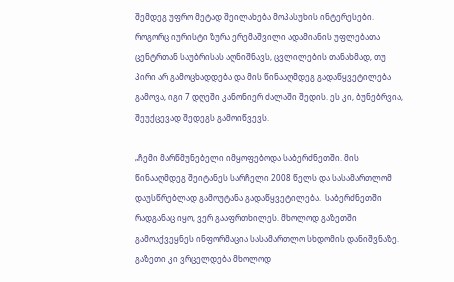შემდეგ უფრო მეტად შეილახება მოპასუხის ინტერესები. როგორც იურისტი ზურა ერემაშვილი ადამიანის უფლებათა ცენტრთან საუბრისას აღნიშნავს, ცვლილების თანახმად, თუ პირი არ გამოცხადდება და მის წინააღმდეგ გადაწყვეტილება გამოვა, იგი 7 დღეში კანონიერ ძალაში შედის. ეს კი, ბუნებრვია, შეუქცევად შედეგს გამოიწვევს.

„ჩემი მარწმუნებელი იმყოფებოდა საბერძნეთში. მის წინააღმდეგ შეიტანეს სარჩელი 2008 წელს და სასამართლომ დაუსწრებლად გამოუტანა გადაწყვეტილება.  საბერძნეთში რადგანაც იყო, ვერ გააფრთხილეს. მხოლოდ გაზეთში გამოაქვეყნეს ინფორმაცია სასამართლო სხდომის დანიშვნაზე. გაზეთი კი ვრცელდება მხოლოდ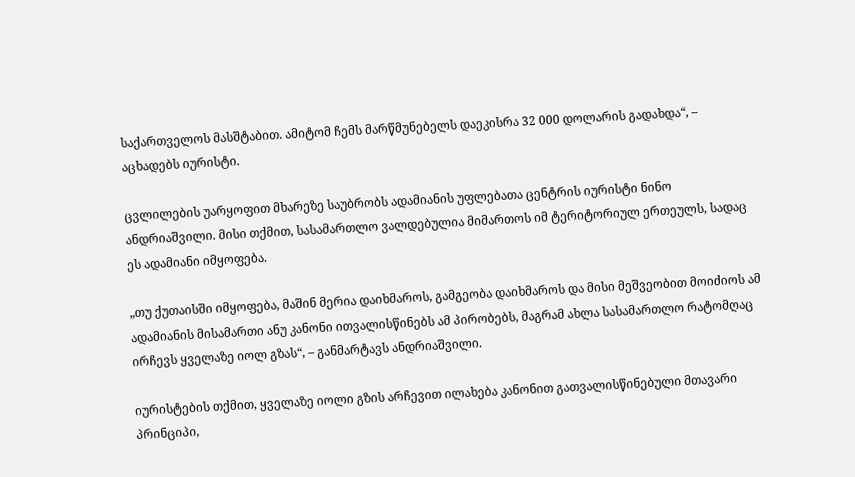საქართველოს მასშტაბით. ამიტომ ჩემს მარწმუნებელს დაეკისრა 32 000 დოლარის გადახდა“, – აცხადებს იურისტი.

ცვლილების უარყოფით მხარეზე საუბრობს ადამიანის უფლებათა ცენტრის იურისტი ნინო ანდრიაშვილი. მისი თქმით, სასამართლო ვალდებულია მიმართოს იმ ტერიტორიულ ერთეულს, სადაც ეს ადამიანი იმყოფება.

„თუ ქუთაისში იმყოფება, მაშინ მერია დაიხმაროს, გამგეობა დაიხმაროს და მისი მეშვეობით მოიძიოს ამ ადამიანის მისამართი ანუ კანონი ითვალისწინებს ამ პირობებს, მაგრამ ახლა სასამართლო რატომღაც ირჩევს ყველაზე იოლ გზას“, – განმარტავს ანდრიაშვილი.

იურისტების თქმით, ყველაზე იოლი გზის არჩევით ილახება კანონით გათვალისწინებული მთავარი პრინციპი,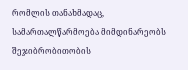რომლის თანახმადაც, სამართალწარმოება მიმდინარეობს შეჯიბრობითობის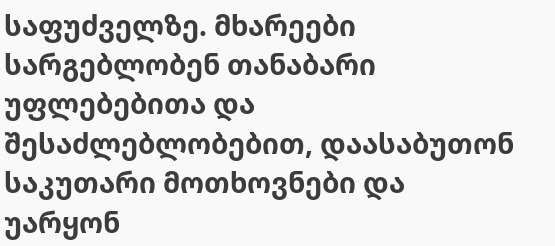საფუძველზე. მხარეები სარგებლობენ თანაბარი უფლებებითა და შესაძლებლობებით, დაასაბუთონ საკუთარი მოთხოვნები და უარყონ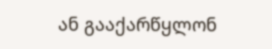ან გააქარწყლონ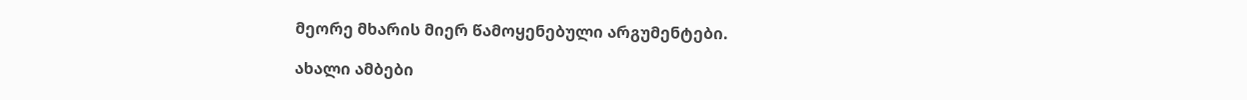მეორე მხარის მიერ წამოყენებული არგუმენტები.

ახალი ამბები